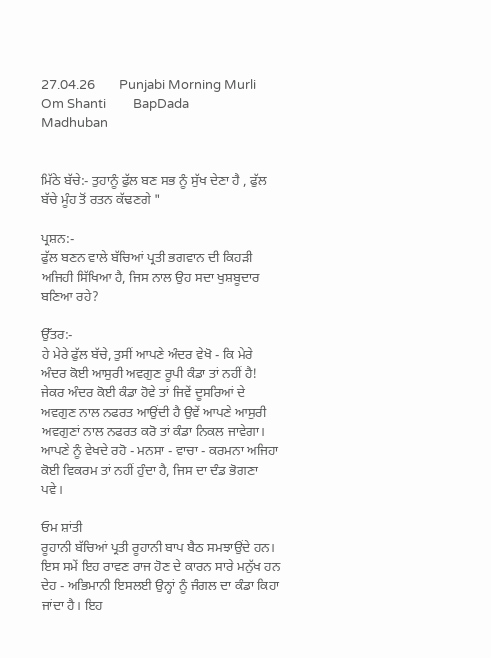27.04.26        Punjabi Morning Murli        Om Shanti         BapDada         Madhuban


ਮਿੱਠੇ ਬੱਚੇ:- ਤੁਹਾਨੂੰ ਫੁੱਲ ਬਣ ਸਭ ਨੂੰ ਸੁੱਖ ਦੇਣਾ ਹੈ , ਫੁੱਲ ਬੱਚੇ ਮੂੰਹ ਤੋਂ ਰਤਨ ਕੱਢਣਗੇ "

ਪ੍ਰਸ਼ਨ:-
ਫੁੱਲ ਬਣਨ ਵਾਲੇ ਬੱਚਿਆਂ ਪ੍ਰਤੀ ਭਗਵਾਨ ਦੀ ਕਿਹੜੀ ਅਜਿਹੀ ਸਿੱਖਿਆ ਹੈ, ਜਿਸ ਨਾਲ ਉਹ ਸਦਾ ਖੁਸ਼ਬੂਦਾਰ ਬਣਿਆ ਰਹੇ?

ਉੱਤਰ:-
ਹੇ ਮੇਰੇ ਫੁੱਲ ਬੱਚੇ, ਤੁਸੀਂ ਆਪਣੇ ਅੰਦਰ ਵੇਖੋ - ਕਿ ਮੇਰੇ ਅੰਦਰ ਕੋਈ ਆਸੁਰੀ ਅਵਗੁਣ ਰੂਪੀ ਕੰਡਾ ਤਾਂ ਨਹੀਂ ਹੈ! ਜੇਕਰ ਅੰਦਰ ਕੋਈ ਕੰਡਾ ਹੋਵੇ ਤਾਂ ਜਿਵੇਂ ਦੂਸਰਿਆਂ ਦੇ ਅਵਗੁਣ ਨਾਲ ਨਫਰਤ ਆਉਂਦੀ ਹੈ ਉਵੇਂ ਆਪਣੇ ਆਸੁਰੀ ਅਵਗੁਣਾਂ ਨਾਲ ਨਫਰਤ ਕਰੋ ਤਾਂ ਕੰਡਾ ਨਿਕਲ ਜਾਵੇਗਾ। ਆਪਣੇ ਨੂੰ ਵੇਖਦੇ ਰਹੋ - ਮਨਸਾ - ਵਾਚਾ - ਕਰਮਨਾ ਅਜਿਹਾ ਕੋਈ ਵਿਕਰਮ ਤਾਂ ਨਹੀਂ ਹੁੰਦਾ ਹੈ, ਜਿਸ ਦਾ ਦੰਡ ਭੋਗਣਾ ਪਵੇ।

ਓਮ ਸ਼ਾਂਤੀ
ਰੂਹਾਨੀ ਬੱਚਿਆਂ ਪ੍ਰਤੀ ਰੂਹਾਨੀ ਬਾਪ ਬੈਠ ਸਮਝਾਉਂਦੇ ਹਨ। ਇਸ ਸਮੇਂ ਇਹ ਰਾਵਣ ਰਾਜ ਹੋਣ ਦੇ ਕਾਰਨ ਸਾਰੇ ਮਨੁੱਖ ਹਨ ਦੇਹ - ਅਭਿਮਾਨੀ ਇਸਲਈ ਉਨ੍ਹਾਂ ਨੂੰ ਜੰਗਲ ਦਾ ਕੰਡਾ ਕਿਹਾ ਜਾਂਦਾ ਹੈ। ਇਹ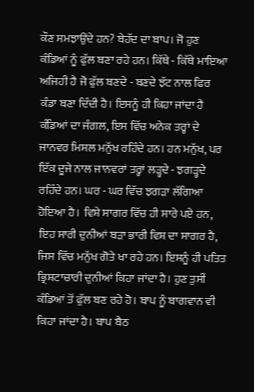ਕੌਣ ਸਮਝਾਉਂਦੇ ਹਨ? ਬੇਹੱਦ ਦਾ ਬਾਪ। ਜੋ ਹੁਣ ਕੰਡਿਆਂ ਨੂੰ ਫੁੱਲ ਬਣਾ ਰਹੇ ਹਨ। ਕਿੱਥੇ - ਕਿੱਥੇ ਮਾਇਆ ਅਜਿਹੀ ਹੈ ਜੋ ਫੁੱਲ ਬਣਦੇ - ਬਣਦੇ ਝੱਟ ਨਾਲ ਫਿਰ ਕੰਡਾ ਬਣਾ ਦਿੰਦੀ ਹੈ। ਇਸਨੂੰ ਹੀ ਕਿਹਾ ਜਾਂਦਾ ਹੈ ਕੰਡਿਆਂ ਦਾ ਜੰਗਲ, ਇਸ ਵਿੱਚ ਅਨੇਕ ਤਰ੍ਹਾਂ ਦੇ ਜਾਨਵਰ ਮਿਸਲ ਮਨੁੱਖ ਰਹਿੰਦੇ ਹਨ। ਹਨ ਮਨੁੱਖ, ਪਰ ਇੱਕ ਦੂਜੇ ਨਾਲ ਜਾਨਵਰਾਂ ਤਰ੍ਹਾਂ ਲੜ੍ਹਦੇ - ਝਗੜ੍ਹਦੇ ਰਹਿੰਦੇ ਹਨ। ਘਰ - ਘਰ ਵਿੱਚ ਝਗੜਾ ਲੱਗਿਆ ਹੋਇਆ ਹੈ। ਵਿਸ਼ੇ ਸਾਗਰ ਵਿੱਚ ਹੀ ਸਾਰੇ ਪਏ ਹਨ, ਇਹ ਸਾਰੀ ਦੁਨੀਆਂ ਬੜਾ ਭਾਰੀ ਵਿਸ਼ ਦਾ ਸਾਗਰ ਹੈ, ਜਿਸ ਵਿੱਚ ਮਨੁੱਖ ਗੋਤੇ ਖਾ ਰਹੇ ਹਨ। ਇਸਨੂੰ ਹੀ ਪਤਿਤ ਭ੍ਰਿਸ਼ਟਾਚਾਰੀ ਦੁਨੀਆਂ ਕਿਹਾ ਜਾਂਦਾ ਹੈ। ਹੁਣ ਤੁਸੀਂ ਕੰਡਿਆਂ ਤੋਂ ਫੁੱਲ ਬਣ ਰਹੇ ਹੋ। ਬਾਪ ਨੂੰ ਬਾਗਵਾਨ ਵੀ ਕਿਹਾ ਜਾਂਦਾ ਹੈ। ਬਾਪ ਬੈਠ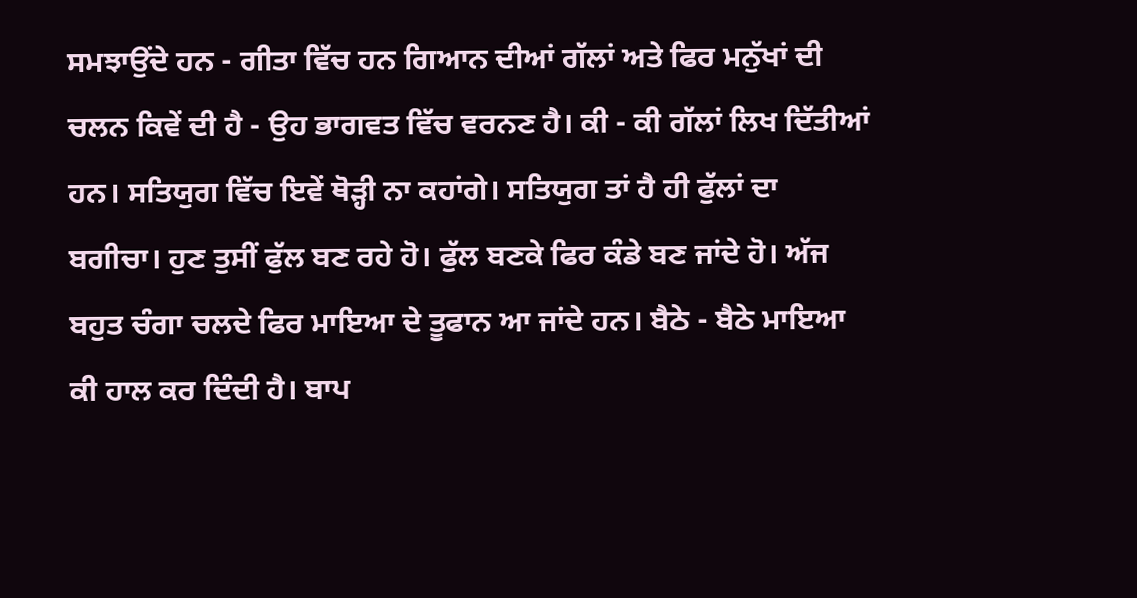ਸਮਝਾਉਂਦੇ ਹਨ - ਗੀਤਾ ਵਿੱਚ ਹਨ ਗਿਆਨ ਦੀਆਂ ਗੱਲਾਂ ਅਤੇ ਫਿਰ ਮਨੁੱਖਾਂ ਦੀ ਚਲਨ ਕਿਵੇਂ ਦੀ ਹੈ - ਉਹ ਭਾਗਵਤ ਵਿੱਚ ਵਰਨਣ ਹੈ। ਕੀ - ਕੀ ਗੱਲਾਂ ਲਿਖ ਦਿੱਤੀਆਂ ਹਨ। ਸਤਿਯੁਗ ਵਿੱਚ ਇਵੇਂ ਥੋੜ੍ਹੀ ਨਾ ਕਹਾਂਗੇ। ਸਤਿਯੁਗ ਤਾਂ ਹੈ ਹੀ ਫੁੱਲਾਂ ਦਾ ਬਗੀਚਾ। ਹੁਣ ਤੁਸੀਂ ਫੁੱਲ ਬਣ ਰਹੇ ਹੋ। ਫੁੱਲ ਬਣਕੇ ਫਿਰ ਕੰਡੇ ਬਣ ਜਾਂਦੇ ਹੋ। ਅੱਜ ਬਹੁਤ ਚੰਗਾ ਚਲਦੇ ਫਿਰ ਮਾਇਆ ਦੇ ਤੂਫਾਨ ਆ ਜਾਂਦੇ ਹਨ। ਬੈਠੇ - ਬੈਠੇ ਮਾਇਆ ਕੀ ਹਾਲ ਕਰ ਦਿੰਦੀ ਹੈ। ਬਾਪ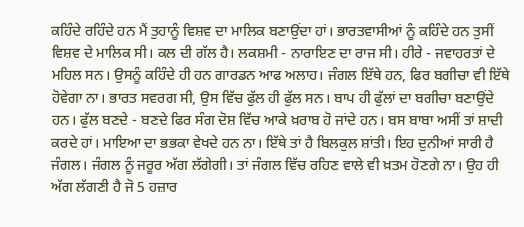ਕਹਿੰਦੇ ਰਹਿੰਦੇ ਹਨ ਮੈਂ ਤੁਹਾਨੂੰ ਵਿਸ਼ਵ ਦਾ ਮਾਲਿਕ ਬਣਾਉਂਦਾ ਹਾਂ। ਭਾਰਤਵਾਸੀਆਂ ਨੂੰ ਕਹਿੰਦੇ ਹਨ ਤੁਸੀਂ ਵਿਸ਼ਵ ਦੇ ਮਾਲਿਕ ਸੀ। ਕਲ ਦੀ ਗੱਲ ਹੈ। ਲਕਸ਼ਮੀ - ਨਾਰਾਇਣ ਦਾ ਰਾਜ ਸੀ। ਹੀਰੇ - ਜਵਾਹਰਤਾਂ ਦੇ ਮਹਿਲ ਸਨ। ਉਸਨੂੰ ਕਹਿੰਦੇ ਹੀ ਹਨ ਗਾਰਡਨ ਆਫ ਅਲਾਹ। ਜੰਗਲ ਇੱਥੇ ਹਨ, ਫਿਰ ਬਗੀਚਾ ਵੀ ਇੱਥੇ ਹੋਵੇਗਾ ਨਾ। ਭਾਰਤ ਸਵਰਗ ਸੀ, ਉਸ ਵਿੱਚ ਫੁੱਲ ਹੀ ਫੁੱਲ ਸਨ। ਬਾਪ ਹੀ ਫੁੱਲਾਂ ਦਾ ਬਗੀਚਾ ਬਣਾਉਂਦੇ ਹਨ। ਫੁੱਲ ਬਣਦੇ - ਬਣਦੇ ਫਿਰ ਸੰਗ ਦੋਸ਼ ਵਿੱਚ ਆਕੇ ਖ਼ਰਾਬ ਹੋ ਜਾਂਦੇ ਹਨ। ਬਸ ਬਾਬਾ ਅਸੀਂ ਤਾਂ ਸ਼ਾਦੀ ਕਰਦੇ ਹਾਂ। ਮਾਇਆ ਦਾ ਭਭਕਾ ਵੇਖਦੇ ਹਨ ਨਾ। ਇੱਥੇ ਤਾਂ ਹੈ ਬਿਲਕੁਲ ਸ਼ਾਂਤੀ। ਇਹ ਦੁਨੀਆਂ ਸਾਰੀ ਹੈ ਜੰਗਲ। ਜੰਗਲ ਨੂੰ ਜਰੂਰ ਅੱਗ ਲੱਗੇਗੀ। ਤਾਂ ਜੰਗਲ ਵਿੱਚ ਰਹਿਣ ਵਾਲੇ ਵੀ ਖ਼ਤਮ ਹੋਣਗੇ ਨਾ। ਉਹ ਹੀ ਅੱਗ ਲੱਗਣੀ ਹੈ ਜੋ 5 ਹਜ਼ਾਰ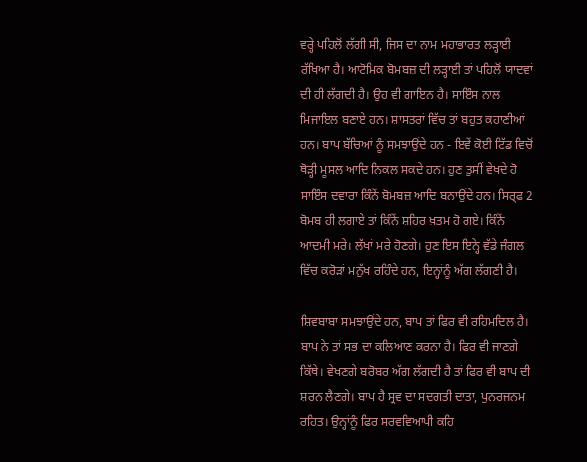ਵਰ੍ਹੇ ਪਹਿਲੋਂ ਲੱਗੀ ਸੀ, ਜਿਸ ਦਾ ਨਾਮ ਮਹਾਭਾਰਤ ਲੜ੍ਹਾਈ ਰੱਖਿਆ ਹੈ। ਆਟੋਮਿਕ ਬੋਮਬਜ਼ ਦੀ ਲੜ੍ਹਾਈ ਤਾਂ ਪਹਿਲੋਂ ਯਾਦਵਾਂ ਦੀ ਹੀ ਲੱਗਦੀ ਹੈ। ਉਹ ਵੀ ਗਾਇਨ ਹੈ। ਸਾਇੰਸ ਨਾਲ ਮਿਜਾਇਲ ਬਣਾਏ ਹਨ। ਸ਼ਾਸਤਰਾਂ ਵਿੱਚ ਤਾਂ ਬਹੁਤ ਕਹਾਣੀਆਂ ਹਨ। ਬਾਪ ਬੱਚਿਆਂ ਨੂੰ ਸਮਝਾਉਂਦੇ ਹਨ - ਇਵੇਂ ਕੋਈ ਟਿੱਡ ਵਿਚੋਂ ਥੋੜ੍ਹੀ ਮੂਸਲ ਆਦਿ ਨਿਕਲ ਸਕਦੇ ਹਨ। ਹੁਣ ਤੁਸੀਂ ਵੇਖਦੇ ਹੋ ਸਾਇੰਸ ਦਵਾਰਾ ਕਿੰਨੇਂ ਬੋਮਬਜ਼ ਆਦਿ ਬਨਾਉਂਦੇ ਹਨ। ਸਿਰ੍ਫ 2 ਬੋਮਬ ਹੀ ਲਗਾਏ ਤਾਂ ਕਿੰਨੇਂ ਸ਼ਹਿਰ ਖ਼ਤਮ ਹੋ ਗਏ। ਕਿੰਨੇਂ ਆਦਮੀ ਮਰੇ। ਲੱਖਾਂ ਮਰੇ ਹੋਣਗੇ। ਹੁਣ ਇਸ ਇਨ੍ਹੇ ਵੱਡੇ ਜੰਗਲ ਵਿੱਚ ਕਰੋੜਾਂ ਮਨੁੱਖ ਰਹਿੰਦੇ ਹਨ, ਇਨ੍ਹਾਂਨੂੰ ਅੱਗ ਲੱਗਣੀ ਹੈ।

ਸ਼ਿਵਬਾਬਾ ਸਮਝਾਉਂਦੇ ਹਨ, ਬਾਪ ਤਾਂ ਫਿਰ ਵੀ ਰਹਿਮਦਿਲ ਹੈ। ਬਾਪ ਨੇ ਤਾਂ ਸਭ ਦਾ ਕਲਿਆਣ ਕਰਨਾ ਹੈ। ਫਿਰ ਵੀ ਜਾਣਗੇ ਕਿੱਥੇ। ਵੇਖਣਗੇ ਬਰੋਬਰ ਅੱਗ ਲੱਗਦੀ ਹੈ ਤਾਂ ਫਿਰ ਵੀ ਬਾਪ ਦੀ ਸ਼ਰਨ ਲੈਣਗੇ। ਬਾਪ ਹੈ ਸ੍ਰਵ ਦਾ ਸਦਗਤੀ ਦਾਤਾ, ਪੁਨਰਜਨਮ ਰਹਿਤ। ਉਨ੍ਹਾਂਨੂੰ ਫਿਰ ਸਰਵਵਿਆਪੀ ਕਹਿ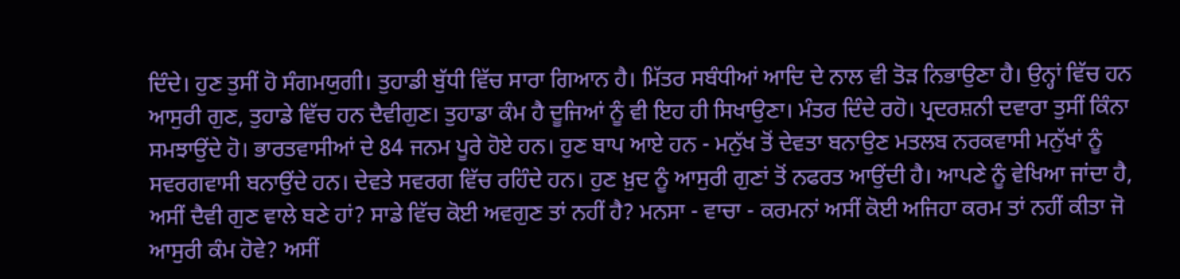ਦਿੰਦੇ। ਹੁਣ ਤੁਸੀਂ ਹੋ ਸੰਗਮਯੁਗੀ। ਤੁਹਾਡੀ ਬੁੱਧੀ ਵਿੱਚ ਸਾਰਾ ਗਿਆਨ ਹੈ। ਮਿੱਤਰ ਸਬੰਧੀਆਂ ਆਦਿ ਦੇ ਨਾਲ ਵੀ ਤੋੜ ਨਿਭਾਉਣਾ ਹੈ। ਉਨ੍ਹਾਂ ਵਿੱਚ ਹਨ ਆਸੁਰੀ ਗੁਣ, ਤੁਹਾਡੇ ਵਿੱਚ ਹਨ ਦੈਵੀਗੁਣ। ਤੁਹਾਡਾ ਕੰਮ ਹੈ ਦੂਜਿਆਂ ਨੂੰ ਵੀ ਇਹ ਹੀ ਸਿਖਾਉਣਾ। ਮੰਤਰ ਦਿੰਦੇ ਰਹੋ। ਪ੍ਰਦਰਸ਼ਨੀ ਦਵਾਰਾ ਤੁਸੀਂ ਕਿੰਨਾ ਸਮਝਾਉਂਦੇ ਹੋ। ਭਾਰਤਵਾਸੀਆਂ ਦੇ 84 ਜਨਮ ਪੂਰੇ ਹੋਏ ਹਨ। ਹੁਣ ਬਾਪ ਆਏ ਹਨ - ਮਨੁੱਖ ਤੋਂ ਦੇਵਤਾ ਬਨਾਉਣ ਮਤਲਬ ਨਰਕਵਾਸੀ ਮਨੁੱਖਾਂ ਨੂੰ ਸਵਰਗਵਾਸੀ ਬਨਾਉਂਦੇ ਹਨ। ਦੇਵਤੇ ਸਵਰਗ ਵਿੱਚ ਰਹਿੰਦੇ ਹਨ। ਹੁਣ ਖ਼ੁਦ ਨੂੰ ਆਸੁਰੀ ਗੁਣਾਂ ਤੋਂ ਨਫਰਤ ਆਉਂਦੀ ਹੈ। ਆਪਣੇ ਨੂੰ ਵੇਖਿਆ ਜਾਂਦਾ ਹੈ, ਅਸੀਂ ਦੈਵੀ ਗੁਣ ਵਾਲੇ ਬਣੇ ਹਾਂ? ਸਾਡੇ ਵਿੱਚ ਕੋਈ ਅਵਗੁਣ ਤਾਂ ਨਹੀਂ ਹੈ? ਮਨਸਾ - ਵਾਚਾ - ਕਰਮਨਾਂ ਅਸੀਂ ਕੋਈ ਅਜਿਹਾ ਕਰਮ ਤਾਂ ਨਹੀਂ ਕੀਤਾ ਜੋ ਆਸੁਰੀ ਕੰਮ ਹੋਵੇ? ਅਸੀਂ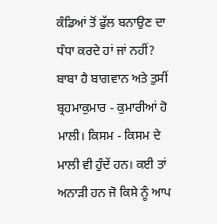ਕੰਡਿਆਂ ਤੋਂ ਫੁੱਲ ਬਨਾਉਣ ਦਾ ਧੰਧਾ ਕਰਦੇ ਹਾਂ ਜਾਂ ਨਹੀਂ? ਬਾਬਾ ਹੈ ਬਾਗਵਾਨ ਅਤੇ ਤੁਸੀਂ ਬ੍ਰਹਮਾਕੁਮਾਰ - ਕੁਮਾਰੀਆਂ ਹੋ ਮਾਲੀ। ਕਿਸਮ - ਕਿਸਮ ਦੇ ਮਾਲੀ ਵੀ ਹੁੰਦੇਂ ਹਨ। ਕਈ ਤਾਂ ਅਨਾੜੀ ਹਨ ਜੋ ਕਿਸੇ ਨੂੰ ਆਪ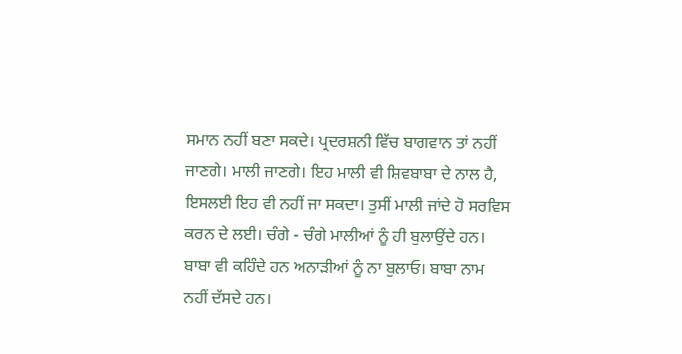ਸਮਾਨ ਨਹੀਂ ਬਣਾ ਸਕਦੇ। ਪ੍ਰਦਰਸ਼ਨੀ ਵਿੱਚ ਬਾਗਵਾਨ ਤਾਂ ਨਹੀਂ ਜਾਣਗੇ। ਮਾਲੀ ਜਾਣਗੇ। ਇਹ ਮਾਲੀ ਵੀ ਸ਼ਿਵਬਾਬਾ ਦੇ ਨਾਲ ਹੈ, ਇਸਲਈ ਇਹ ਵੀ ਨਹੀਂ ਜਾ ਸਕਦਾ। ਤੁਸੀਂ ਮਾਲੀ ਜਾਂਦੇ ਹੋ ਸਰਵਿਸ ਕਰਨ ਦੇ ਲਈ। ਚੰਗੇ - ਚੰਗੇ ਮਾਲੀਆਂ ਨੂੰ ਹੀ ਬੁਲਾਉਂਦੇ ਹਨ। ਬਾਬਾ ਵੀ ਕਹਿੰਦੇ ਹਨ ਅਨਾੜੀਆਂ ਨੂੰ ਨਾ ਬੁਲਾਓ। ਬਾਬਾ ਨਾਮ ਨਹੀਂ ਦੱਸਦੇ ਹਨ।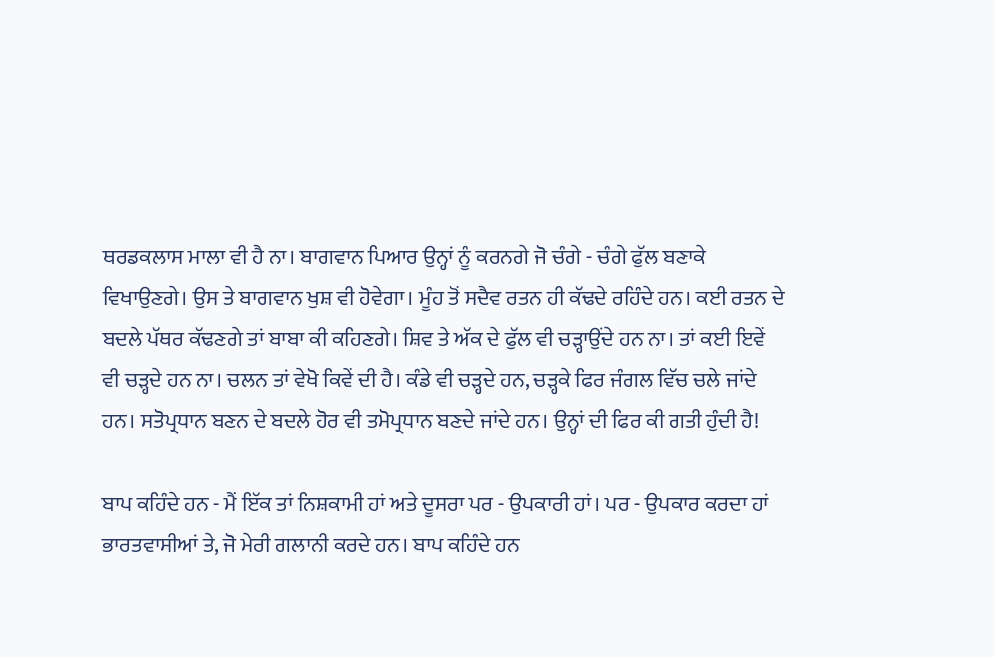ਥਰਡਕਲਾਸ ਮਾਲਾ ਵੀ ਹੈ ਨਾ। ਬਾਗਵਾਨ ਪਿਆਰ ਉਨ੍ਹਾਂ ਨੂੰ ਕਰਨਗੇ ਜੋ ਚੰਗੇ - ਚੰਗੇ ਫੁੱਲ ਬਣਾਕੇ ਵਿਖਾਉਣਗੇ। ਉਸ ਤੇ ਬਾਗਵਾਨ ਖੁਸ਼ ਵੀ ਹੋਵੇਗਾ। ਮੂੰਹ ਤੋਂ ਸਦੈਵ ਰਤਨ ਹੀ ਕੱਢਦੇ ਰਹਿੰਦੇ ਹਨ। ਕਈ ਰਤਨ ਦੇ ਬਦਲੇ ਪੱਥਰ ਕੱਢਣਗੇ ਤਾਂ ਬਾਬਾ ਕੀ ਕਹਿਣਗੇ। ਸ਼ਿਵ ਤੇ ਅੱਕ ਦੇ ਫੁੱਲ ਵੀ ਚੜ੍ਹਾਉਂਦੇ ਹਨ ਨਾ। ਤਾਂ ਕਈ ਇਵੇਂ ਵੀ ਚੜ੍ਹਦੇ ਹਨ ਨਾ। ਚਲਨ ਤਾਂ ਵੇਖੋ ਕਿਵੇਂ ਦੀ ਹੈ। ਕੰਡੇ ਵੀ ਚੜ੍ਹਦੇ ਹਨ, ਚੜ੍ਹਕੇ ਫਿਰ ਜੰਗਲ ਵਿੱਚ ਚਲੇ ਜਾਂਦੇ ਹਨ। ਸਤੋਪ੍ਰਧਾਨ ਬਣਨ ਦੇ ਬਦਲੇ ਹੋਰ ਵੀ ਤਮੋਪ੍ਰਧਾਨ ਬਣਦੇ ਜਾਂਦੇ ਹਨ। ਉਨ੍ਹਾਂ ਦੀ ਫਿਰ ਕੀ ਗਤੀ ਹੁੰਦੀ ਹੈ!

ਬਾਪ ਕਹਿੰਦੇ ਹਨ - ਮੈਂ ਇੱਕ ਤਾਂ ਨਿਸ਼ਕਾਮੀ ਹਾਂ ਅਤੇ ਦੂਸਰਾ ਪਰ - ਉਪਕਾਰੀ ਹਾਂ। ਪਰ - ਉਪਕਾਰ ਕਰਦਾ ਹਾਂ ਭਾਰਤਵਾਸੀਆਂ ਤੇ, ਜੋ ਮੇਰੀ ਗਲਾਨੀ ਕਰਦੇ ਹਨ। ਬਾਪ ਕਹਿੰਦੇ ਹਨ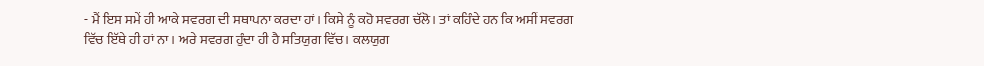- ਮੈਂ ਇਸ ਸਮੇਂ ਹੀ ਆਕੇ ਸਵਰਗ ਦੀ ਸਥਾਪਨਾ ਕਰਦਾ ਹਾਂ। ਕਿਸੇ ਨੂੰ ਕਹੋ ਸਵਰਗ ਚੱਲੋ। ਤਾਂ ਕਹਿੰਦੇ ਹਨ ਕਿ ਅਸੀਂ ਸਵਰਗ ਵਿੱਚ ਇੱਥੇ ਹੀ ਹਾਂ ਨਾ। ਅਰੇ ਸਵਰਗ ਹੁੰਦਾ ਹੀ ਹੈ ਸਤਿਯੁਗ ਵਿੱਚ। ਕਲਯੁਗ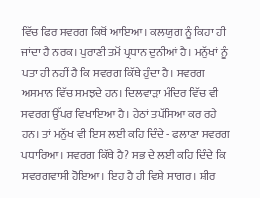ਵਿੱਚ ਫਿਰ ਸਵਰਗ ਕਿਥੋਂ ਆਇਆ। ਕਲਯੁਗ ਨੂੰ ਕਿਹਾ ਹੀ ਜਾਂਦਾ ਹੈ ਨਰਕ। ਪੁਰਾਣੀ ਤਮੋਂ ਪ੍ਰਧਾਨ ਦੁਨੀਆਂ ਹੈ। ਮਨੁੱਖਾਂ ਨੂੰ ਪਤਾ ਹੀ ਨਹੀਂ ਹੈ ਕਿ ਸਵਰਗ ਕਿੱਥੇ ਹੁੰਦਾ ਹੈ। ਸਵਰਗ ਅਸਮਾਨ ਵਿੱਚ ਸਮਝਦੇ ਹਨ। ਦਿਲਵਾੜਾ ਮੰਦਿਰ ਵਿੱਚ ਵੀ ਸਵਰਗ ਉੱਪਰ ਵਿਖਾਇਆ ਹੈ। ਹੇਠਾਂ ਤਪੱਸਿਆ ਕਰ ਰਹੇ ਹਨ। ਤਾਂ ਮਨੁੱਖ ਵੀ ਇਸ ਲਈ ਕਹਿ ਦਿੰਦੇ - ਫਲਾਣਾ ਸਵਰਗ ਪਧਾਰਿਆ। ਸਵਰਗ ਕਿੱਥੇ ਹੈ? ਸਭ ਦੇ ਲਈ ਕਹਿ ਦਿੰਦੇ ਕਿ ਸਵਰਗਵਾਸੀ ਹੋਇਆ। ਇਹ ਹੈ ਹੀ ਵਿਸ਼ੇ ਸਾਗਰ। ਸ਼ੀਰ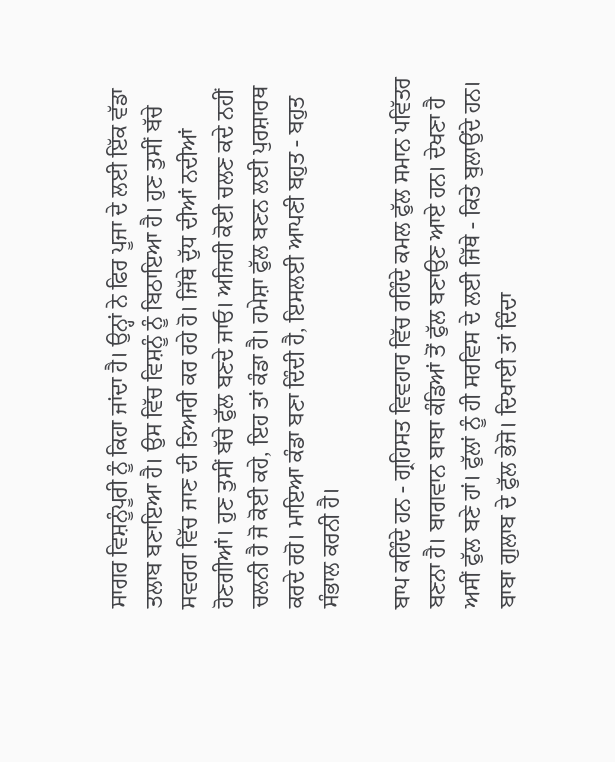ਸਾਗਰ ਵਿਸ਼ਨੂੰਪੂਰੀ ਨੂੰ ਕਿਹਾ ਜਾਂਦਾ ਹੈ। ਉਨ੍ਹਾਂ ਨੇ ਫਿਰ ਪੂਜਾ ਦੇ ਲਈ ਇੱਕ ਵੱਡਾ ਤਲਾਬ ਬਣਾਇਆ ਹੈ। ਉਸ ਵਿੱਚ ਵਿਸ਼ਨੂੰ ਨੂੰ ਬਿਠਾਇਆ ਹੈ। ਹੁਣ ਤੁਸੀਂ ਬੱਚੇ ਸਵਰਗ ਵਿੱਚ ਜਾਣ ਦੀ ਤਿਆਰੀ ਕਰ ਰਹੇ ਹੋ। ਜਿੱਥੇ ਦੁੱਧ ਦੀਆਂ ਨਦੀਆਂ ਹੋਣਗੀਆਂ। ਹੁਣ ਤੁਸੀਂ ਬੱਚੇ ਫੁੱਲ ਬਣਦੇ ਜਾਓ। ਅਜਿਹੀ ਕੋਈ ਚਲਣ ਕਦੇ ਨਹੀਂ ਚਲਨੀ ਹੈ ਜੋ ਕੋਈ ਕਹੇ, ਇਹ ਤਾਂ ਕੰਡਾ ਹੈ। ਹਮੇਸ਼ਾ ਫੁੱਲ ਬਣਨ ਲਈ ਪੁਰਸ਼ਾਰਥ ਕਰਦੇ ਰਹੋ। ਮਾਇਆ ਕੰਡਾ ਬਣਾ ਦਿੰਦੀ ਹੈ, ਇਸਲਈ ਆਪਣੀ ਬਹੁਤ - ਬਹੁਤ ਸੰਭਾਲ ਕਰਨੀ ਹੈ।

ਬਾਪ ਕਹਿੰਦੇ ਹਨ - ਗ੍ਰਹਿਸਤ ਵਿਵਹਾਰ ਵਿੱਚ ਰਹਿੰਦੇ ਕਮਲ ਫੁੱਲ ਸਮਾਨ ਪਵਿੱਤਰ ਬਣਨਾ ਹੈ। ਬਾਗਵਾਨ ਬਾਬਾ ਕੰਡਿਆਂ ਤੋਂ ਫੁੱਲ ਬਣਾਉਣ ਆਏ ਹਨ। ਦੇਖਣਾ ਹੈ ਅਸੀਂ ਫੁੱਲ ਬਣੇ ਹਾਂ। ਫੁੱਲਾਂ ਨੂੰ ਹੀ ਸਰਵਿਸ ਦੇ ਲਈ ਜਿੱਥੇ - ਕਿਤੇ ਬੁਲਾਉਂਦੇ ਹਨ। ਬਾਬਾ ਗੁਲਾਬ ਦੇ ਫੁੱਲ ਭੇਜੋ। ਦਿਖਾਈ ਤਾਂ ਦਿੰਦਾ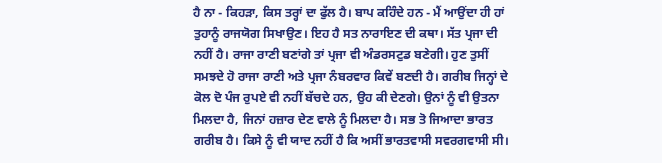ਹੈ ਨਾ - ਕਿਹੜਾ, ਕਿਸ ਤਰ੍ਹਾਂ ਦਾ ਫੁੱਲ ਹੈ। ਬਾਪ ਕਹਿੰਦੇ ਹਨ - ਮੈਂ ਆਉਂਦਾ ਹੀ ਹਾਂ ਤੁਹਾਨੂੰ ਰਾਜਯੋਗ ਸਿਖਾਉਣ। ਇਹ ਹੈ ਸਤ ਨਾਰਾਇਣ ਦੀ ਕਥਾ। ਸੱਤ ਪ੍ਰਜਾ ਦੀ ਨਹੀਂ ਹੈ। ਰਾਜਾ ਰਾਣੀ ਬਣਾਂਗੇ ਤਾਂ ਪ੍ਰਜਾ ਵੀ ਅੰਡਰਸਟੁਡ ਬਣੇਗੀ। ਹੁਣ ਤੁਸੀਂ ਸਮਝਦੇ ਹੋ ਰਾਜਾ ਰਾਣੀ ਅਤੇ ਪ੍ਰਜਾ ਨੰਬਰਵਾਰ ਕਿਵੇਂ ਬਣਦੀ ਹੈ। ਗਰੀਬ ਜਿਨ੍ਹਾਂ ਦੇ ਕੋਲ ਦੋ ਪੰਜ ਰੁਪਏ ਵੀ ਨਹੀਂ ਬੱਚਦੇ ਹਨ, ਉਹ ਕੀ ਦੇਣਗੇ। ਉਨਾਂ ਨੂੰ ਵੀ ਉਤਨਾ ਮਿਲਦਾ ਹੈ, ਜਿਨਾਂ ਹਜ਼ਾਰ ਦੇਣ ਵਾਲੇ ਨੂੰ ਮਿਲਦਾ ਹੈ। ਸਭ ਤੋ ਜਿਆਦਾ ਭਾਰਤ ਗਰੀਬ ਹੈ। ਕਿਸੇ ਨੂੰ ਵੀ ਯਾਦ ਨਹੀਂ ਹੈ ਕਿ ਅਸੀਂ ਭਾਰਤਵਾਸੀ ਸਵਰਗਵਾਸੀ ਸੀ।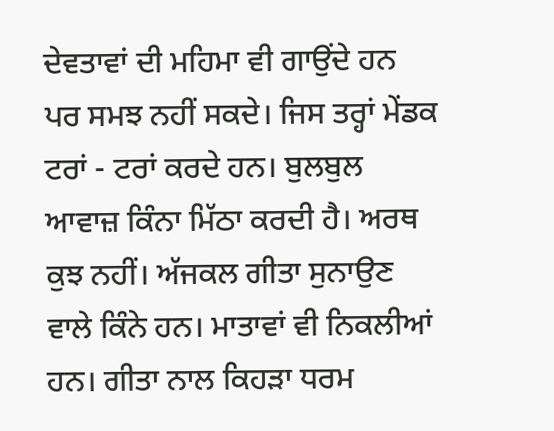ਦੇਵਤਾਵਾਂ ਦੀ ਮਹਿਮਾ ਵੀ ਗਾਉਂਦੇ ਹਨ ਪਰ ਸਮਝ ਨਹੀਂ ਸਕਦੇ। ਜਿਸ ਤਰ੍ਹਾਂ ਮੇਂਡਕ ਟਰਾਂ - ਟਰਾਂ ਕਰਦੇ ਹਨ। ਬੁਲਬੁਲ ਆਵਾਜ਼ ਕਿੰਨਾ ਮਿੱਠਾ ਕਰਦੀ ਹੈ। ਅਰਥ ਕੁਝ ਨਹੀਂ। ਅੱਜਕਲ ਗੀਤਾ ਸੁਨਾਉਣ ਵਾਲੇ ਕਿੰਨੇ ਹਨ। ਮਾਤਾਵਾਂ ਵੀ ਨਿਕਲੀਆਂ ਹਨ। ਗੀਤਾ ਨਾਲ ਕਿਹੜਾ ਧਰਮ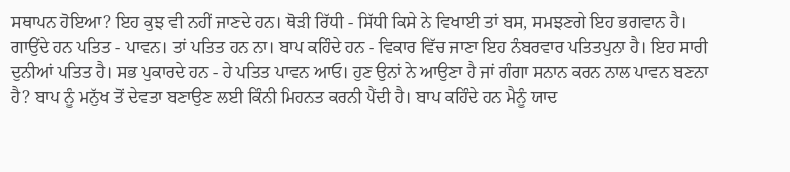ਸਥਾਪਨ ਹੋਇਆ? ਇਹ ਕੁਝ ਵੀ ਨਹੀਂ ਜਾਣਦੇ ਹਨ। ਥੋੜੀ ਰਿੱਧੀ - ਸਿੱਧੀ ਕਿਸੇ ਨੇ ਵਿਖਾਈ ਤਾਂ ਬਸ, ਸਮਝਣਗੇ ਇਹ ਭਗਵਾਨ ਹੈ। ਗਾਉਂਦੇ ਹਨ ਪਤਿਤ - ਪਾਵਨ। ਤਾਂ ਪਤਿਤ ਹਨ ਨਾ। ਬਾਪ ਕਹਿੰਦੇ ਹਨ - ਵਿਕਾਰ ਵਿੱਚ ਜਾਣਾ ਇਹ ਨੰਬਰਵਾਰ ਪਤਿਤਪੁਨਾ ਹੈ। ਇਹ ਸਾਰੀ ਦੁਨੀਆਂ ਪਤਿਤ ਹੈ। ਸਭ ਪੁਕਾਰਦੇ ਹਨ - ਹੇ ਪਤਿਤ ਪਾਵਨ ਆਓ। ਹੁਣ ਉਨਾਂ ਨੇ ਆਉਣਾ ਹੈ ਜਾਂ ਗੰਗਾ ਸਨਾਨ ਕਰਨ ਨਾਲ ਪਾਵਨ ਬਣਨਾ ਹੈ? ਬਾਪ ਨੂੰ ਮਨੁੱਖ ਤੋਂ ਦੇਵਤਾ ਬਣਾਉਣ ਲਈ ਕਿੰਨੀ ਮਿਹਨਤ ਕਰਨੀ ਪੈਂਦੀ ਹੈ। ਬਾਪ ਕਹਿੰਦੇ ਹਨ ਮੈਨੂੰ ਯਾਦ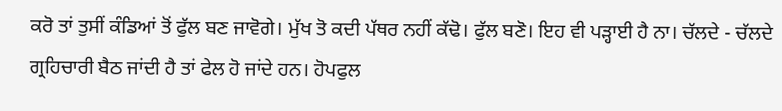ਕਰੋ ਤਾਂ ਤੁਸੀਂ ਕੰਡਿਆਂ ਤੋਂ ਫੁੱਲ ਬਣ ਜਾਵੋਗੇ। ਮੁੱਖ ਤੋ ਕਦੀ ਪੱਥਰ ਨਹੀਂ ਕੱਢੋ। ਫੁੱਲ ਬਣੋ। ਇਹ ਵੀ ਪੜ੍ਹਾਈ ਹੈ ਨਾ। ਚੱਲਦੇ - ਚੱਲਦੇ ਗ੍ਰਹਿਚਾਰੀ ਬੈਠ ਜਾਂਦੀ ਹੈ ਤਾਂ ਫੇਲ ਹੋ ਜਾਂਦੇ ਹਨ। ਹੋਪਫੁਲ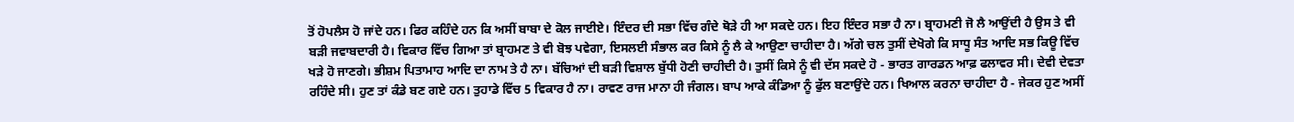ਤੋਂ ਹੋਪਲੈਸ ਹੋ ਜਾਂਦੇ ਹਨ। ਫਿਰ ਕਹਿੰਦੇ ਹਨ ਕਿ ਅਸੀਂ ਬਾਬਾ ਦੇ ਕੋਲ ਜਾਈਏ। ਇੰਦਰ ਦੀ ਸਭਾ ਵਿੱਚ ਗੰਦੇ ਥੋੜੇ ਹੀ ਆ ਸਕਦੇ ਹਨ। ਇਹ ਇੰਦਰ ਸਭਾ ਹੈ ਨਾ। ਬ੍ਰਾਹਮਣੀ ਜੋ ਲੈ ਆਉਂਦੀ ਹੈ ਉਸ ਤੇ ਵੀ ਬੜੀ ਜਵਾਬਦਾਰੀ ਹੈ। ਵਿਕਾਰ ਵਿੱਚ ਗਿਆ ਤਾਂ ਬ੍ਰਾਹਮਣ ਤੇ ਵੀ ਬੋਝ ਪਵੇਗਾ, ਇਸਲਈ ਸੰਭਾਲ ਕਰ ਕਿਸੇ ਨੂੰ ਲੈ ਕੇ ਆਉਣਾ ਚਾਹੀਦਾ ਹੈ। ਅੱਗੇ ਚਲ ਤੁਸੀਂ ਦੇਖੋਗੇ ਕਿ ਸਾਧੂ ਸੰਤ ਆਦਿ ਸਭ ਕਿਊ ਵਿੱਚ ਖੜੇ ਹੋ ਜਾਣਗੇ। ਭੀਸ਼ਮ ਪਿਤਾਮਾਹ ਆਦਿ ਦਾ ਨਾਮ ਤੇ ਹੈ ਨਾ। ਬੱਚਿਆਂ ਦੀ ਬੜੀ ਵਿਸ਼ਾਲ ਬੁੱਧੀ ਹੋਣੀ ਚਾਹੀਦੀ ਹੈ। ਤੁਸੀਂ ਕਿਸੇ ਨੂੰ ਵੀ ਦੱਸ ਸਕਦੇ ਹੋ - ਭਾਰਤ ਗਾਰਡਨ ਆਫ਼ ਫਲਾਵਰ ਸੀ। ਦੇਵੀ ਦੇਵਤਾ ਰਹਿੰਦੇ ਸੀ। ਹੁਣ ਤਾਂ ਕੰਡੇ ਬਣ ਗਏ ਹਨ। ਤੁਹਾਡੇ ਵਿੱਚ 5 ਵਿਕਾਰ ਹੈ ਨਾ। ਰਾਵਣ ਰਾਜ ਮਾਨਾ ਹੀ ਜੰਗਲ। ਬਾਪ ਆਕੇ ਕੰਡਿਆ ਨੂੰ ਫੁੱਲ ਬਣਾਉਂਦੇ ਹਨ। ਖਿਆਲ ਕਰਨਾ ਚਾਹੀਦਾ ਹੈ - ਜੇਕਰ ਹੁਣ ਅਸੀਂ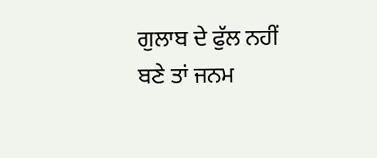ਗੁਲਾਬ ਦੇ ਫੁੱਲ ਨਹੀਂ ਬਣੇ ਤਾਂ ਜਨਮ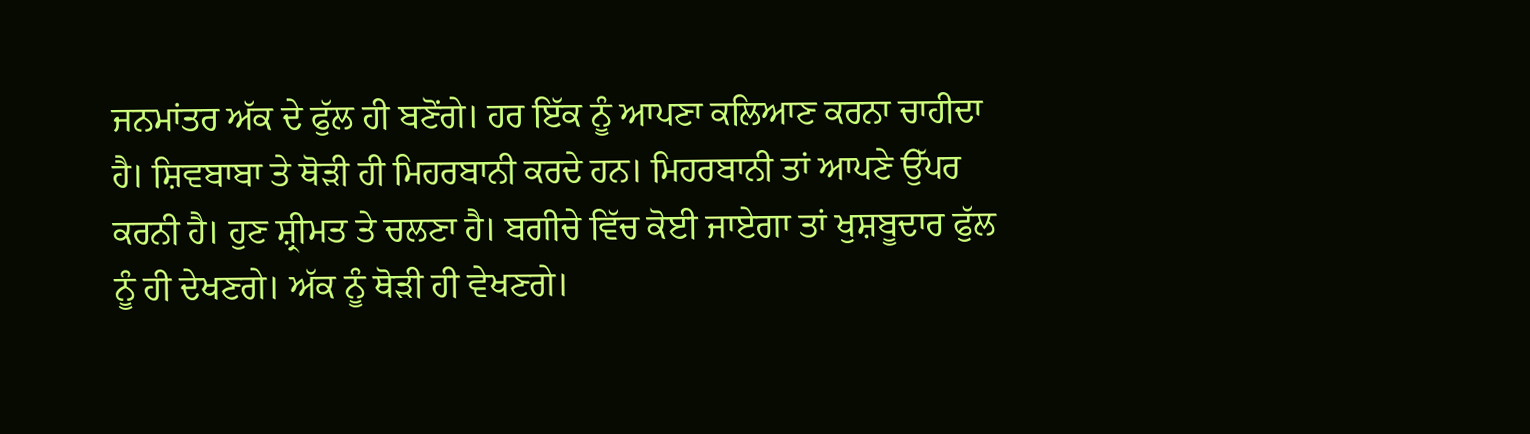ਜਨਮਾਂਤਰ ਅੱਕ ਦੇ ਫੁੱਲ ਹੀ ਬਣੋਂਗੇ। ਹਰ ਇੱਕ ਨੂੰ ਆਪਣਾ ਕਲਿਆਣ ਕਰਨਾ ਚਾਹੀਦਾ ਹੈ। ਸ਼ਿਵਬਾਬਾ ਤੇ ਥੋੜੀ ਹੀ ਮਿਹਰਬਾਨੀ ਕਰਦੇ ਹਨ। ਮਿਹਰਬਾਨੀ ਤਾਂ ਆਪਣੇ ਉੱਪਰ ਕਰਨੀ ਹੈ। ਹੁਣ ਸ਼੍ਰੀਮਤ ਤੇ ਚਲਣਾ ਹੈ। ਬਗੀਚੇ ਵਿੱਚ ਕੋਈ ਜਾਏਗਾ ਤਾਂ ਖੁਸ਼ਬੂਦਾਰ ਫੁੱਲ ਨੂੰ ਹੀ ਦੇਖਣਗੇ। ਅੱਕ ਨੂੰ ਥੋੜੀ ਹੀ ਵੇਖਣਗੇ।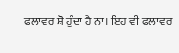ਫਲਾਵਰ ਸ਼ੋ ਹੁੰਦਾ ਹੈ ਨਾ। ਇਹ ਵੀ ਫਲਾਵਰ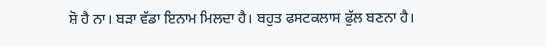ਸ਼ੋ ਹੈ ਨਾ। ਬੜਾ ਵੱਡਾ ਇਨਾਮ ਮਿਲਦਾ ਹੈ। ਬਹੁਤ ਫਸਟਕਲਾਸ ਫੁੱਲ ਬਣਨਾ ਹੈ।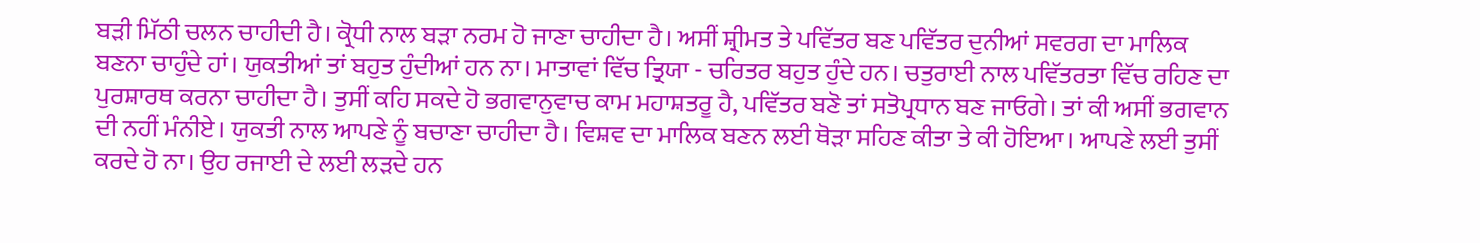ਬੜੀ ਮਿੱਠੀ ਚਲਨ ਚਾਹੀਦੀ ਹੈ। ਕ੍ਰੋਧੀ ਨਾਲ ਬੜਾ ਨਰਮ ਹੋ ਜਾਣਾ ਚਾਹੀਦਾ ਹੈ। ਅਸੀਂ ਸ਼੍ਰੀਮਤ ਤੇ ਪਵਿੱਤਰ ਬਣ ਪਵਿੱਤਰ ਦੁਨੀਆਂ ਸਵਰਗ ਦਾ ਮਾਲਿਕ ਬਣਨਾ ਚਾਹੁੰਦੇ ਹਾਂ। ਯੁਕਤੀਆਂ ਤਾਂ ਬਹੁਤ ਹੁੰਦੀਆਂ ਹਨ ਨਾ। ਮਾਤਾਵਾਂ ਵਿੱਚ ਤ੍ਰਿਯਾ - ਚਰਿਤਰ ਬਹੁਤ ਹੁੰਦੇ ਹਨ। ਚਤੁਰਾਈ ਨਾਲ ਪਵਿੱਤਰਤਾ ਵਿੱਚ ਰਹਿਣ ਦਾ ਪੁਰਸ਼ਾਰਥ ਕਰਨਾ ਚਾਹੀਦਾ ਹੈ। ਤੁਸੀਂ ਕਹਿ ਸਕਦੇ ਹੋ ਭਗਵਾਨੁਵਾਚ ਕਾਮ ਮਹਾਸ਼ਤਰੂ ਹੈ, ਪਵਿੱਤਰ ਬਣੋ ਤਾਂ ਸਤੋਪ੍ਰਧਾਨ ਬਣ ਜਾਓਗੇ। ਤਾਂ ਕੀ ਅਸੀਂ ਭਗਵਾਨ ਦੀ ਨਹੀਂ ਮੰਨੀਏ। ਯੁਕਤੀ ਨਾਲ ਆਪਣੇ ਨੂੰ ਬਚਾਣਾ ਚਾਹੀਦਾ ਹੈ। ਵਿਸ਼ਵ ਦਾ ਮਾਲਿਕ ਬਣਨ ਲਈ ਥੋੜਾ ਸਹਿਣ ਕੀਤਾ ਤੇ ਕੀ ਹੋਇਆ। ਆਪਣੇ ਲਈ ਤੁਸੀਂ ਕਰਦੇ ਹੋ ਨਾ। ਉਹ ਰਜਾਈ ਦੇ ਲਈ ਲੜਦੇ ਹਨ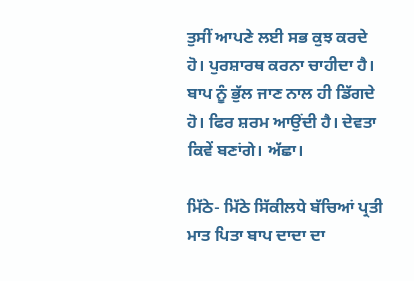ਤੁਸੀਂ ਆਪਣੇ ਲਈ ਸਭ ਕੁਝ ਕਰਦੇ ਹੋ। ਪੁਰਸ਼ਾਰਥ ਕਰਨਾ ਚਾਹੀਦਾ ਹੈ। ਬਾਪ ਨੂੰ ਭੁੱਲ ਜਾਣ ਨਾਲ ਹੀ ਡਿੱਗਦੇ ਹੋ। ਫਿਰ ਸ਼ਰਮ ਆਉਂਦੀ ਹੈ। ਦੇਵਤਾ ਕਿਵੇਂ ਬਣਾਂਗੇ। ਅੱਛਾ।

ਮਿੱਠੇ- ਮਿੱਠੇ ਸਿੱਕੀਲਧੇ ਬੱਚਿਆਂ ਪ੍ਰਤੀ ਮਾਤ ਪਿਤਾ ਬਾਪ ਦਾਦਾ ਦਾ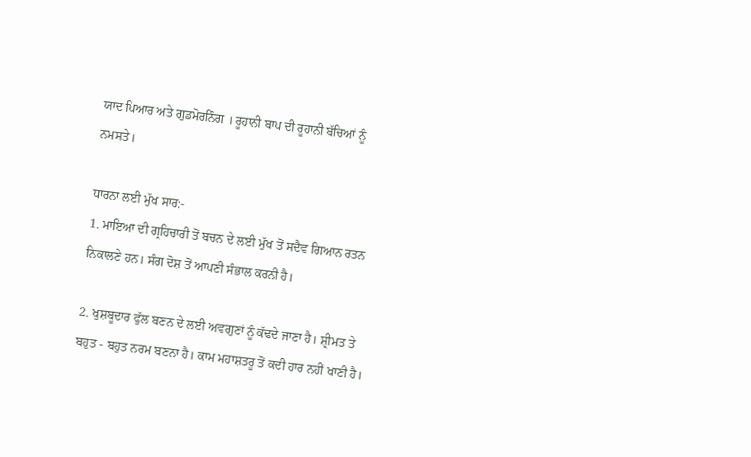ਯਾਦ ਪਿਆਰ ਅਤੇ ਗੁਡਮੋਰਨਿੰਗ । ਰੂਹਾਨੀ ਬਾਪ ਦੀ ਰੂਹਾਨੀ ਬੱਚਿਆਂ ਨੂੰ ਨਮਸਤੇ।

ਧਾਰਨਾ ਲਈ ਮੁੱਖ ਸਾਰ:-
1. ਮਾਇਆ ਦੀ ਗ੍ਰਹਿਚਾਰੀ ਤੋਂ ਬਚਨ ਦੇ ਲਈ ਮੁੱਖ ਤੋਂ ਸਦੈਵ ਗਿਆਨ ਰਤਨ ਨਿਕਾਲਣੇ ਹਨ। ਸੰਗ ਦੋਸ਼ ਤੋਂ ਆਪਣੀ ਸੰਭਾਲ ਕਰਨੀ ਹੈ।

2. ਖੁਸ਼ਬੂਦਾਰ ਫੁੱਲ ਬਣਨ ਦੇ ਲਈ ਅਵਗੁਣਾਂ ਨੂੰ ਕੱਢਦੇ ਜਾਣਾ ਹੈ। ਸ਼੍ਰੀਮਤ ਤੇ ਬਹੁਤ - ਬਹੁਤ ਨਰਮ ਬਣਨਾ ਹੈ। ਕਾਮ ਮਹਾਸ਼ਤਰੂ ਤੋਂ ਕਦੀ ਹਾਰ ਨਹੀਂ ਖਾਣੀ ਹੈ।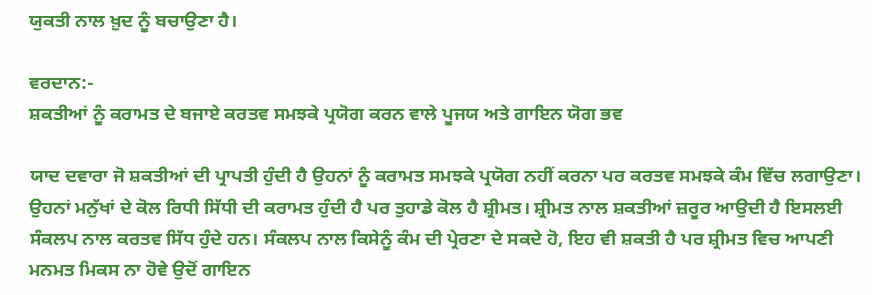ਯੁਕਤੀ ਨਾਲ ਖ਼ੁਦ ਨੂੰ ਬਚਾਉਣਾ ਹੈ।

ਵਰਦਾਨ:-
ਸ਼ਕਤੀਆਂ ਨੂੰ ਕਰਾਮਤ ਦੇ ਬਜਾਏ ਕਰਤਵ ਸਮਝਕੇ ਪ੍ਰਯੋਗ ਕਰਨ ਵਾਲੇ ਪੂਜਯ ਅਤੇ ਗਾਇਨ ਯੋਗ ਭਵ

ਯਾਦ ਦਵਾਰਾ ਜੋ ਸ਼ਕਤੀਆਂ ਦੀ ਪ੍ਰਾਪਤੀ ਹੁੰਦੀ ਹੈ ਉਹਨਾਂ ਨੂੰ ਕਰਾਮਤ ਸਮਝਕੇ ਪ੍ਰਯੋਗ ਨਹੀਂ ਕਰਨਾ ਪਰ ਕਰਤਵ ਸਮਝਕੇ ਕੰਮ ਵਿੱਚ ਲਗਾਉਣਾ। ਉਹਨਾਂ ਮਨੁੱਖਾਂ ਦੇ ਕੋਲ ਰਿਧੀ ਸਿੱਧੀ ਦੀ ਕਰਾਮਤ ਹੁੰਦੀ ਹੈ ਪਰ ਤੁਹਾਡੇ ਕੋਲ ਹੈ ਸ਼੍ਰੀਮਤ। ਸ਼੍ਰੀਮਤ ਨਾਲ ਸ਼ਕਤੀਆਂ ਜ਼ਰੂਰ ਆਉਦੀ ਹੈ ਇਸਲਈ ਸੰਕਲਪ ਨਾਲ ਕਰਤਵ ਸਿੱਧ ਹੁੰਦੇ ਹਨ। ਸੰਕਲਪ ਨਾਲ ਕਿਸੇਨੂੰ ਕੰਮ ਦੀ ਪ੍ਰੇਰਣਾ ਦੇ ਸਕਦੇ ਹੋ, ਇਹ ਵੀ ਸ਼ਕਤੀ ਹੈ ਪਰ ਸ਼੍ਰੀਮਤ ਵਿਚ ਆਪਣੀ ਮਨਮਤ ਮਿਕਸ ਨਾ ਹੋਵੇ ਉਦੋਂ ਗਾਇਨ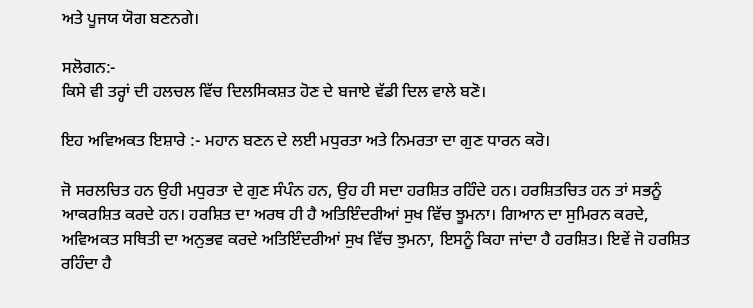ਅਤੇ ਪੂਜਯ ਯੋਗ ਬਣਨਗੇ।

ਸਲੋਗਨ:-
ਕਿਸੇ ਵੀ ਤਰ੍ਹਾਂ ਦੀ ਹਲਚਲ ਵਿੱਚ ਦਿਲਸਿਕਸ਼ਤ ਹੋਣ ਦੇ ਬਜਾਏ ਵੱਡੀ ਦਿਲ ਵਾਲੇ ਬਣੋ।

ਇਹ ਅਵਿਅਕਤ ਇਸ਼ਾਰੇ :- ਮਹਾਨ ਬਣਨ ਦੇ ਲਈ ਮਧੁਰਤਾ ਅਤੇ ਨਿਮਰਤਾ ਦਾ ਗੁਣ ਧਾਰਨ ਕਰੋ।

ਜੋ ਸਰਲਚਿਤ ਹਨ ਉਹੀ ਮਧੁਰਤਾ ਦੇ ਗੁਣ ਸੰਪੰਨ ਹਨ, ਉਹ ਹੀ ਸਦਾ ਹਰਸ਼ਿਤ ਰਹਿੰਦੇ ਹਨ। ਹਰਸ਼ਿਤਚਿਤ ਹਨ ਤਾਂ ਸਭਨੂੰ ਆਕਰਸ਼ਿਤ ਕਰਦੇ ਹਨ। ਹਰਸ਼ਿਤ ਦਾ ਅਰਥ ਹੀ ਹੈ ਅਤਿਇੰਦਰੀਆਂ ਸੁਖ ਵਿੱਚ ਝੂਮਨਾ। ਗਿਆਨ ਦਾ ਸੁਮਿਰਨ ਕਰਦੇ, ਅਵਿਅਕਤ ਸਥਿਤੀ ਦਾ ਅਨੁਭਵ ਕਰਦੇ ਅਤਿਇੰਦਰੀਆਂ ਸੁਖ ਵਿੱਚ ਝੁਮਨਾ, ਇਸਨੂੰ ਕਿਹਾ ਜਾਂਦਾ ਹੈ ਹਰਸ਼ਿਤ। ਇਵੇਂ ਜੋ ਹਰਸ਼ਿਤ ਰਹਿੰਦਾ ਹੈ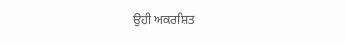ਉਹੀ ਅਕਰਸ਼ਿਤ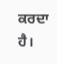ਕਰਦਾ ਹੈ।